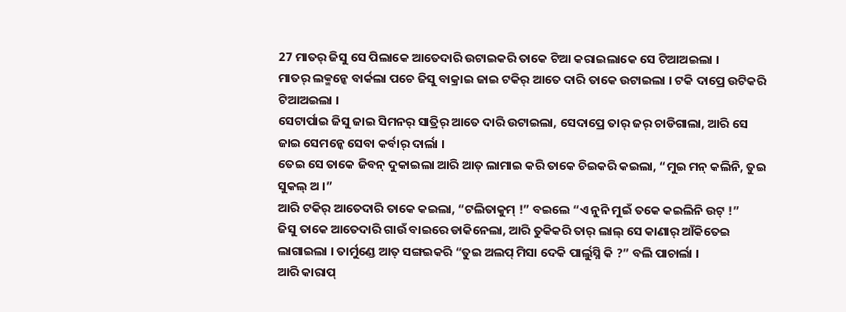27 ମାତର୍ ଜିସୁ ସେ ପିଲାକେ ଆତେଦାରି ଉଟାଇକରି ତାକେ ଟିଆ କରାଇଲାକେ ସେ ଟିଆଅଇଲା ।
ମାତର୍ ଲକ୍ମନ୍କେ ବାର୍କଲା ପଚେ ଜିସୁ ବାକ୍ରାଇ ଜାଇ ଟକିର୍ ଆତେ ଦାରି ତାକେ ଉଟାଇଲା । ଟକି ଦାପ୍ରେ ଉଟିକରି ଟିଆଅଇଲା ।
ସେଟାର୍ପାଇ ଜିସୁ ଜାଇ ସିମନର୍ ସାତ୍ରିର୍ ଆତେ ଦାରି ଉଟାଇଲା, ସେଦାପ୍ରେ ତାର୍ ଜର୍ ଚାଡିଗାଲା, ଆରି ସେ ଜାଇ ସେମନ୍କେ ସେବା କର୍ବାର୍ ଦାର୍ଲା ।
ତେଇ ସେ ତାକେ ଜିବନ୍ ଦୁକାଇଲା ଆରି ଆତ୍ ଲାମାଇ କରି ତାକେ ଚିଇକରି କଇଲା, “ମୁଇ ମନ୍ କଲିନି, ତୁଇ ସୁକଲ୍ ଅ ।”
ଆରି ଟକିର୍ ଆତେଦାରି ତାକେ କଇଲା, “ଟଲିତାକୁମ୍ !” ବଇଲେ “ଏ ନୁନି ମୁଇଁ ତକେ କଇଲିନି ଉଟ୍ !”
ଜିସୁ ତାକେ ଆତେଦାରି ଗାଉଁ ବାଇରେ ଡାକିନେଲା, ଆରି ତୁକିକରି ତାର୍ ଲାଲ୍ ସେ କାଣାର୍ ଆଁକିତେଇ ଲାଗାଇଲା । ତାର୍ମୁଣ୍ଡେ ଆତ୍ ସଙ୍ଗଇକରି “ତୁଇ ଅଲପ୍ ମିସା ଦେକି ପାର୍ଲୁସ୍ନି କି ?” ବଲି ପାଚାର୍ଲା ।
ଆରି କାରାପ୍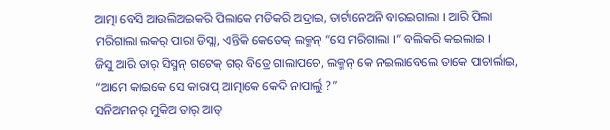ଆତ୍ମା ବେସି ଆଉଲିଅଇକରି ପିଲାକେ ମଡିକରି ଅଦ୍ରାଇ, ତାର୍ଟାନେଅନି ବାରଇଗାଲା । ଆରି ପିଲା ମରିଗାଲା ଲକର୍ ପାରା ଡିସ୍ଲା, ଏନ୍ତିକି କେତେକ୍ ଲକ୍ମନ୍ “ସେ ମରିଗାଲା ।” ବଲିକରି କଇଲାଇ ।
ଜିସୁ ଆରି ତାର୍ ସିସ୍ମନ୍ ଗଟେକ୍ ଗର୍ ବିତ୍ରେ ଗାଲାପଚେ, ଲକ୍ମନ୍ କେ ନଇଲାବେଲେ ତାକେ ପାଚାର୍ଲାଇ, “ଆମେ କାଇକେ ସେ କାରାପ୍ ଆତ୍ମାକେ କେଦି ନାପାର୍ଲୁ ?”
ସନିଅମନର୍ ମୁକିଅ ତାର୍ ଆତ୍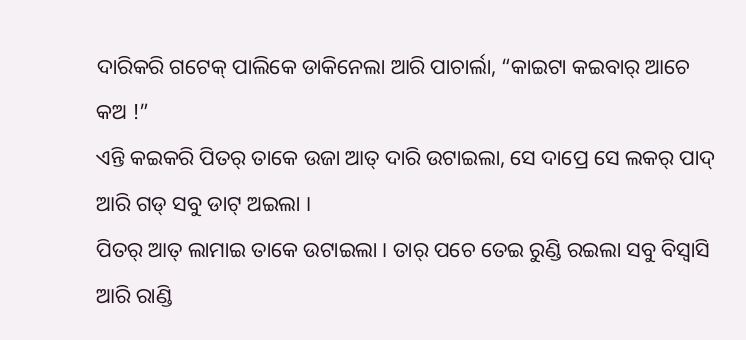ଦାରିକରି ଗଟେକ୍ ପାଲିକେ ଡାକିନେଲା ଆରି ପାଚାର୍ଲା, “କାଇଟା କଇବାର୍ ଆଚେ କଅ !”
ଏନ୍ତି କଇକରି ପିତର୍ ତାକେ ଉଜା ଆତ୍ ଦାରି ଉଟାଇଲା, ସେ ଦାପ୍ରେ ସେ ଲକର୍ ପାଦ୍ ଆରି ଗଡ୍ ସବୁ ଡାଟ୍ ଅଇଲା ।
ପିତର୍ ଆତ୍ ଲାମାଇ ତାକେ ଉଟାଇଲା । ତାର୍ ପଚେ ତେଇ ରୁଣ୍ଡି ରଇଲା ସବୁ ବିସ୍ବାସି ଆରି ରାଣ୍ଡି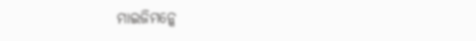ମାଇଜିମନ୍କେ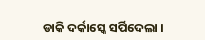ଡାକି ଦର୍କାସ୍କେ ସର୍ପିଦେଲା ।